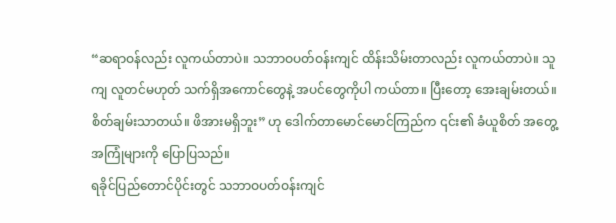“ဆရာဝန်လည်း လူကယ်တာပဲ။ သဘာဝပတ်ဝန်းကျင် ထိန်းသိမ်းတာလည်း လူကယ်တာပဲ။ သူကျ လူတင်မဟုတ် သက်ရှိအကောင်တွေနဲ့ အပင်တွေကိုပါ ကယ်တာ။ ပြီးတော့ အေးချမ်းတယ်။ စိတ်ချမ်းသာတယ်။ ဖိအားမရှိဘူး” ဟု ဒေါက်တာမောင်မောင်ကြည်က ၎င်း၏ ခံယူစိတ် အတွေ့အကြုံများကို ပြောပြသည်။
ရခိုင်ပြည်တောင်ပိုင်းတွင် သဘာဝပတ်ဝန်းကျင်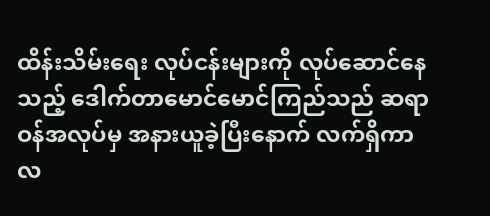ထိန်းသိမ်းရေး လုပ်ငန်းများကို လုပ်ဆောင်နေသည့် ဒေါက်တာမောင်မောင်ကြည်သည် ဆရာဝန်အလုပ်မှ အနားယူခဲ့ပြီးနောက် လက်ရှိကာလ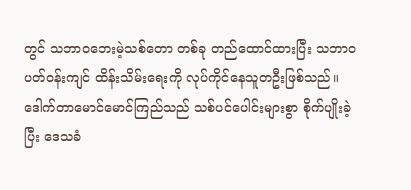တွင် သဘာဝဘေးမဲ့သစ်တော တစ်ခု တည်ထောင်ထားပြီး သဘာဝပတ်ဝန်းကျင် ထိန်းသိမ်းရေးကို လုပ်ကိုင်နေသူတဦးဖြစ်သည်။
ဒေါက်တာမောင်မောင်ကြည်သည် သစ်ပင်ပေါင်းများစွာ စိုက်ပျိုးခဲ့ပြီး ဒေသခံ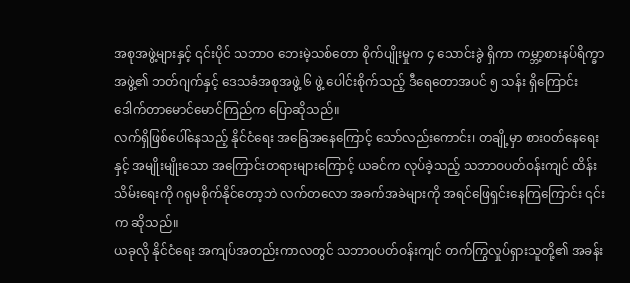အစုအဖွဲ့များနှင့် ၎င်းပိုင် သဘာဝ ဘေးမဲ့သစ်တော စိုက်ပျိုးမှုက ၄ သောင်းခွဲ ရှိကာ ကမ္ဘာ့စားနပ်ရိက္ခာအဖွဲ့၏ ဘတ်ဂျက်နှင့် ဒေသခံအစုအဖွဲ့ ၆ ဖွဲ့ ပေါင်းစိုက်သည့် ဒီရေတောအပင် ၅ သန်း ရှိကြောင်း ဒေါက်တာမောင်မောင်ကြည်က ပြောဆိုသည်။
လက်ရှိဖြစ်ပေါ်နေသည့် နိုင်ငံရေး အခြေအနေကြောင့် သော်လည်းကောင်း၊ တချို့မှာ စားဝတ်နေရေးနှင့် အမျိုးမျိုးသော အကြောင်းတရားများကြောင့် ယခင်က လုပ်ခဲ့သည့် သဘာဝပတ်ဝန်းကျင် ထိန်းသိမ်းရေးကို ဂရုမစိုက်နိုင်တော့ဘဲ လက်တလော အခက်အခဲများကို အရင်ဖြေရှင်းနေကြကြောင်း ၎င်းက ဆိုသည်။
ယခုလို နိုင်ငံရေး အကျပ်အတည်းကာလတွင် သဘာဝပတ်ဝန်းကျင် တက်ကြွလှုပ်ရှားသူတို့၏ အခန်း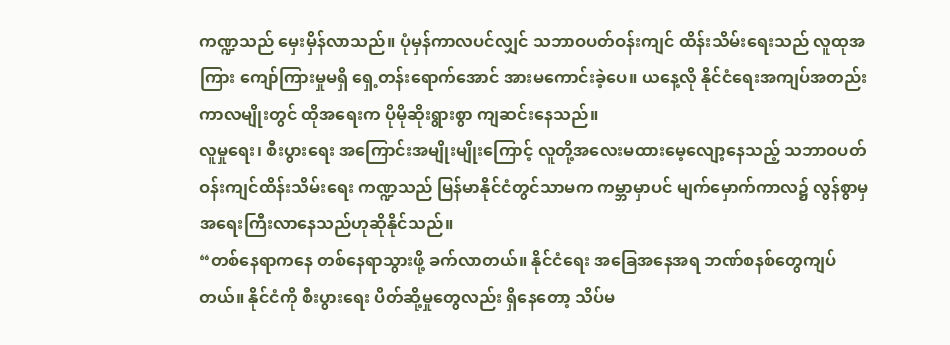ကဏ္ဍသည် မှေးမှိန်လာသည်။ ပုံမှန်ကာလပင်လျှင် သဘာဝပတ်ဝန်းကျင် ထိန်းသိမ်းရေးသည် လူထုအကြား ကျော်ကြားမှုမရှိ ရှေ့တန်းရောက်အောင် အားမကောင်းခဲ့ပေ။ ယနေ့လို နိုင်ငံရေးအကျပ်အတည်းကာလမျိုးတွင် ထိုအရေးက ပိုမိုဆိုးရွားစွာ ကျဆင်းနေသည်။
လူမှုရေး၊ စီးပွားရေး အကြောင်းအမျိုးမျိုးကြောင့် လူတို့အလေးမထားမေ့လျော့နေသည့် သဘာဝပတ်ဝန်းကျင်ထိန်းသိမ်းရေး ကဏ္ဍသည် မြန်မာနိုင်ငံတွင်သာမက ကမ္ဘာမှာပင် မျက်မှောက်ကာလ၌ လွန်စွာမှ အရေးကြီးလာနေသည်ဟုဆိုနိုင်သည်။
“တစ်နေရာကနေ တစ်နေရာသွားဖို့ ခက်လာတယ်။ နိုင်ငံရေး အခြေအနေအရ ဘဏ်စနစ်တွေကျပ်တယ်။ နိုင်ငံကို စီးပွားရေး ပိတ်ဆို့မှုတွေလည်း ရှိနေတော့ သိပ်မ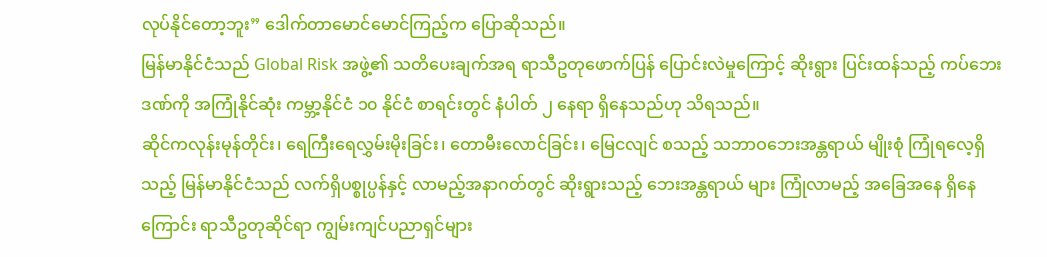လုပ်နိုင်တော့ဘူး” ဒေါက်တာမောင်မောင်ကြည့်က ပြောဆိုသည်။
မြန်မာနိုင်ငံသည် Global Risk အဖွဲ့၏ သတိပေးချက်အရ ရာသီဥတုဖောက်ပြန် ပြောင်းလဲမှုကြောင့် ဆိုးရွား ပြင်းထန်သည့် ကပ်ဘေးဒဏ်ကို အကြုံနိုင်ဆုံး ကမ္ဘာ့နိုင်ငံ ၁၀ နိုင်ငံ စာရင်းတွင် နံပါတ် ၂ နေရာ ရှိနေသည်ဟု သိရသည်။
ဆိုင်ကလုန်းမုန်တိုင်း၊ ရေကြီးရေလွှမ်းမိုးခြင်း၊ တောမီးလောင်ခြင်း၊ မြေငလျင် စသည့် သဘာဝဘေးအန္တရာယ် မျိုးစုံ ကြုံရလေ့ရှိသည့် မြန်မာနိုင်ငံသည် လက်ရှိပစ္စုပ္ပန်နှင့် လာမည့်အနာဂတ်တွင် ဆိုးရွားသည့် ဘေးအန္တရာယ် များ ကြုံလာမည့် အခြေအနေ ရှိနေကြောင်း ရာသီဥတုဆိုင်ရာ ကျွမ်းကျင်ပညာရှင်များ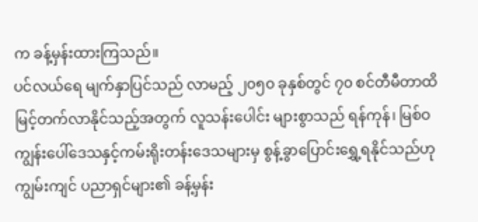က ခန့်မှန်းထားကြသည်။
ပင်လယ်ရေ မျက်နှာပြင်သည် လာမည့် ၂၀၅၀ ခုနှစ်တွင် ၇၀ စင်တီမီတာထိ မြင့်တက်လာနိုင်သည့်အတွက် လူသန်းပေါင်း များစွာသည် ရန်ကုန်၊ မြစ်ဝကျွန်းပေါ်ဒေသနှင့်ကမ်းရိုးတန်းဒေသများမှ စွန့်ခွာပြောင်းရွှေ့ရနိုင်သည်ဟု ကျွမ်းကျင် ပညာရှင်များ၏ ခန့်မှန်း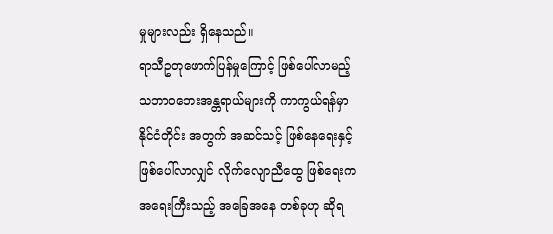မှုများလည်း ရှိနေသည်။
ရာသီဥတုဖောက်ပြန်မှုကြောင့် ဖြစ်ပေါ်လာမည့် သဘာဝဘေးအန္တရာယ်များကို ကာကွယ်ရန်မှာ နိုင်ငံတိုင်း အတွက် အဆင်သင့် ဖြစ်နေရေးနှင့် ဖြစ်ပေါ်လာလျှင် လိုက်လျောညီထွေ ဖြစ်ရေးက အရေးကြီးသည့် အခြေအနေ တစ်ခုဟု ဆိုရ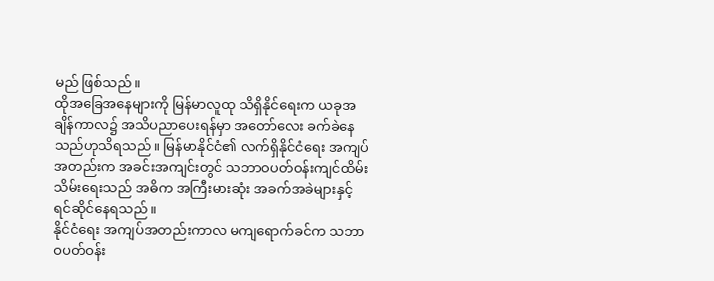မည် ဖြစ်သည်။
ထိုအခြေအနေများကို မြန်မာလူထု သိရှိနိုင်ရေးက ယခုအချိန်ကာလ၌ အသိပညာပေးရန်မှာ အတော်လေး ခက်ခဲနေသည်ဟုသိရသည်။ မြန်မာနိုင်ငံ၏ လက်ရှိနိုင်ငံရေး အကျပ်အတည်းက အခင်းအကျင်းတွင် သဘာဝပတ်ဝန်းကျင်ထိမ်းသိမ်းရေးသည် အဓိက အကြီးမားဆုံး အခက်အခဲများနှင့် ရင်ဆိုင်နေရသည်။
နိုင်ငံရေး အကျပ်အတည်းကာလ မကျရောက်ခင်က သဘာဝပတ်ဝန်း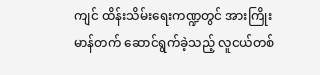ကျင် ထိန်းသိမ်းရေးကဏ္ဍတွင် အားကြိုးမာန်တက် ဆောင်ရွက်ခဲ့သည့် လူငယ်တစ်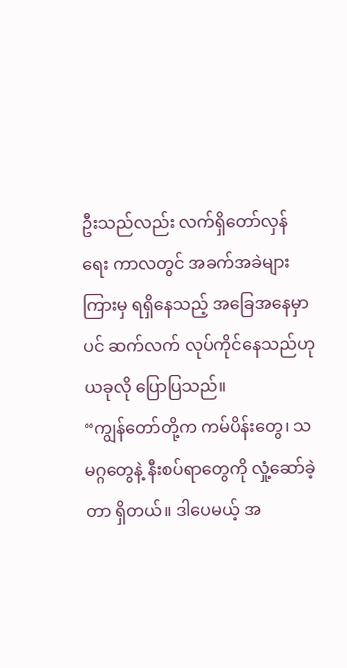ဦးသည်လည်း လက်ရှိတော်လှန်ရေး ကာလတွင် အခက်အခဲများကြားမှ ရရှိနေသည့် အခြေအနေမှာပင် ဆက်လက် လုပ်ကိုင်နေသည်ဟု ယခုလို ပြောပြသည်။
“ကျွန်တော်တို့က ကမ်ပိန်းတွေ၊ သမဂ္ဂတွေနဲ့ နီးစပ်ရာတွေကို လှုံ့ဆော်ခဲ့တာ ရှိတယ်။ ဒါပေမယ့် အ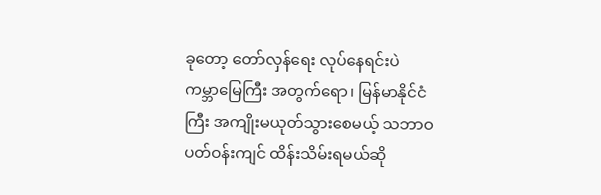ခုတော့ တော်လှန်ရေး လုပ်နေရင်းပဲ ကမ္ဘာမြေကြီး အတွက်ရော၊ မြန်မာနိုင်ငံကြီး အကျိုးမယုတ်သွားစေမယ့် သဘာဝ ပတ်ဝန်းကျင် ထိန်းသိမ်းရမယ်ဆို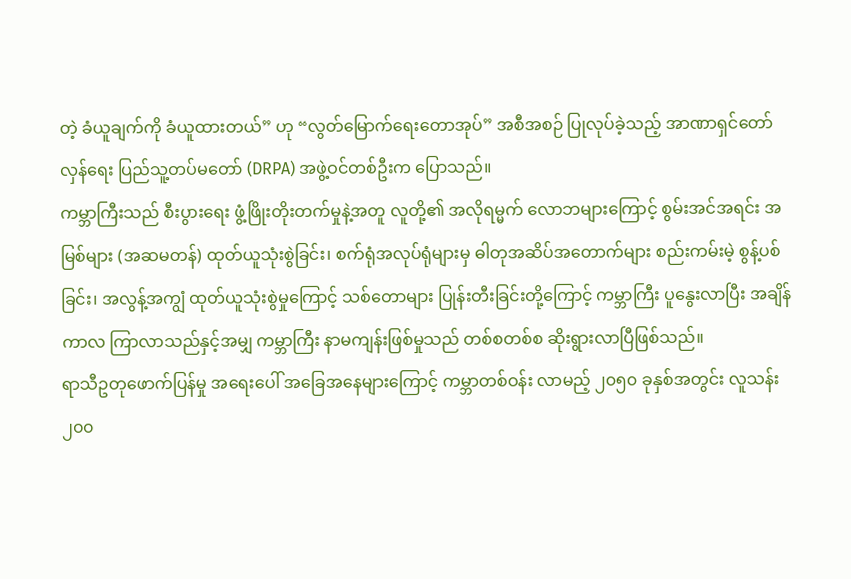တဲ့ ခံယူချက်ကို ခံယူထားတယ်” ဟု “လွတ်မြောက်ရေးတောအုပ်” အစီအစဉ် ပြုလုပ်ခဲ့သည့် အာဏာရှင်တော်လှန်ရေး ပြည်သူ့တပ်မတော် (DRPA) အဖွဲ့ဝင်တစ်ဦးက ပြောသည်။
ကမ္ဘာကြီးသည် စီးပွားရေး ဖွံ့ဖြိုးတိုးတက်မှုနဲ့အတူ လူတို့၏ အလိုရမ္မက် လောဘများကြောင့် စွမ်းအင်အရင်း အမြစ်များ (အဆမတန်) ထုတ်ယူသုံးစွဲခြင်း၊ စက်ရုံအလုပ်ရုံများမှ ဓါတုအဆိပ်အတောက်များ စည်းကမ်းမဲ့ စွန့်ပစ်ခြင်း၊ အလွန့်အကျွံ ထုတ်ယူသုံးစွဲမှုကြောင့် သစ်တောများ ပြုန်းတီးခြင်းတို့ကြောင့် ကမ္ဘာကြီး ပူနွေးလာပြီး အချိန်ကာလ ကြာလာသည်နှင့်အမျှ ကမ္ဘာကြီး နာမကျန်းဖြစ်မှုသည် တစ်စတစ်စ ဆိုးရွားလာပြီဖြစ်သည်။
ရာသီဥတုဖောက်ပြန်မှု အရေးပေါ် အခြေအနေများကြောင့် ကမ္ဘာတစ်ဝန်း လာမည့် ၂၀၅၀ ခုနှစ်အတွင်း လူသန်း ၂၀၀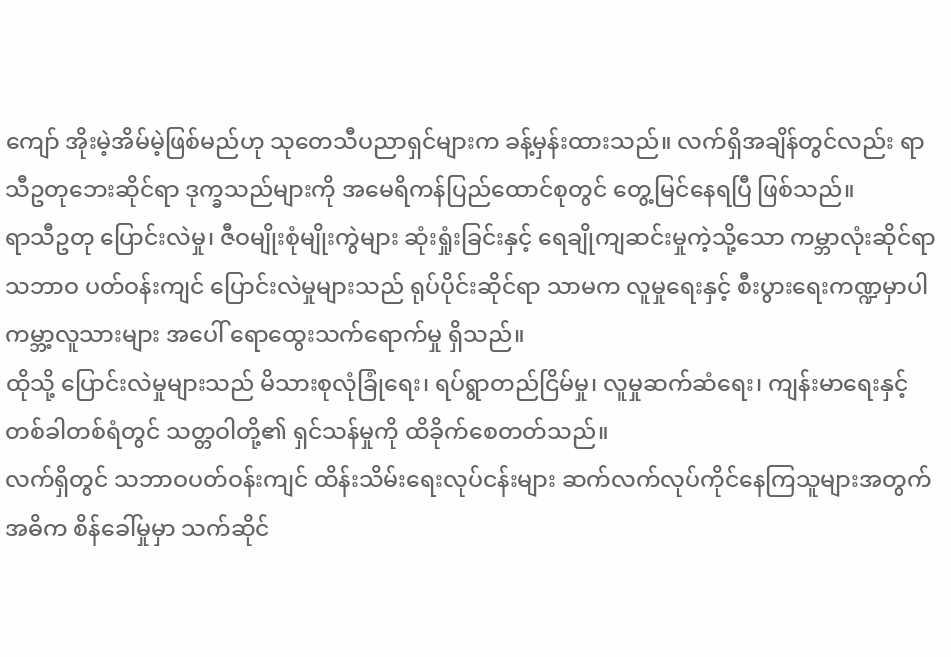ကျော် အိုးမဲ့အိမ်မဲ့ဖြစ်မည်ဟု သုတေသီပညာရှင်များက ခန့်မှန်းထားသည်။ လက်ရှိအချိန်တွင်လည်း ရာသီဥတုဘေးဆိုင်ရာ ဒုက္ခသည်များကို အမေရိကန်ပြည်ထောင်စုတွင် တွေ့မြင်နေရပြီ ဖြစ်သည်။
ရာသီဥတု ပြောင်းလဲမှု၊ ဇီဝမျိုးစုံမျိုးကွဲများ ဆုံးရှုံးခြင်းနှင့် ရေချိုကျဆင်းမှုကဲ့သို့သော ကမ္ဘာလုံးဆိုင်ရာ သဘာဝ ပတ်ဝန်းကျင် ပြောင်းလဲမှုများသည် ရုပ်ပိုင်းဆိုင်ရာ သာမက လူမှုရေးနှင့် စီးပွားရေးကဏ္ဍမှာပါ ကမ္ဘာ့လူသားများ အပေါ် ရောထွေးသက်ရောက်မှု ရှိသည်။
ထိုသို့ ပြောင်းလဲမှုများသည် မိသားစုလုံခြုံရေး၊ ရပ်ရွာတည်ငြိမ်မှု၊ လူမှုဆက်ဆံရေး၊ ကျန်းမာရေးနှင့် တစ်ခါတစ်ရံတွင် သတ္တဝါတို့၏ ရှင်သန်မှုကို ထိခိုက်စေတတ်သည်။
လက်ရှိတွင် သဘာဝပတ်ဝန်းကျင် ထိန်းသိမ်းရေးလုပ်ငန်းများ ဆက်လက်လုပ်ကိုင်နေကြသူများအတွက် အဓိက စိန်ခေါ်မှုမှာ သက်ဆိုင်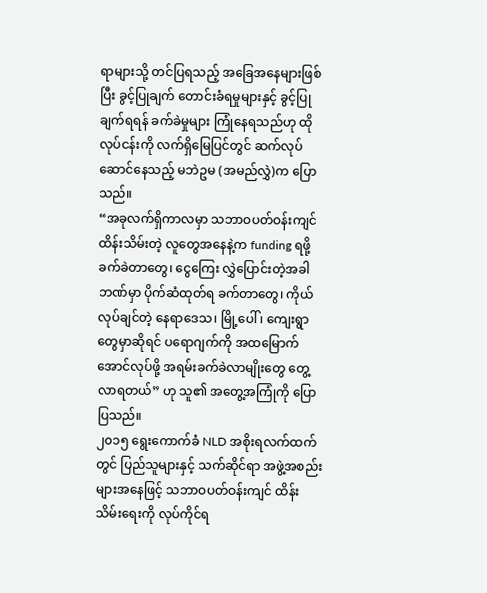ရာများသို့ တင်ပြရသည့် အခြေအနေများဖြစ်ပြီး ခွင့်ပြုချက် တောင်းခံရမှုများနှင့် ခွင့်ပြုချက်ရရန် ခက်ခဲမှုများ ကြုံနေရသည်ဟု ထိုလုပ်ငန်းကို လက်ရှိမြေပြင်တွင် ဆက်လုပ်ဆောင်နေသည့် မဘဲဥမ (အမည်လွှဲ)က ပြောသည်။
“အခုလက်ရှိကာလမှာ သဘာဝပတ်ဝန်းကျင် ထိန်းသိမ်းတဲ့ လူတွေအနေနဲ့က funding ရဖို့ ခက်ခဲတာတွေ၊ ငွေကြေး လွှဲပြောင်းတဲ့အခါ ဘဏ်မှာ ပိုက်ဆံထုတ်ရ ခက်တာတွေ၊ ကိုယ်လုပ်ချင်တဲ့ နေရာဒေသ၊ မြို့ပေါ် ၊ ကျေးရွာတွေမှာဆိုရင် ပရောဂျက်ကို အထမြောက်အောင်လုပ်ဖို့ အရမ်းခက်ခဲလာမျိုးတွေ တွေ့လာရတယ်” ဟု သူ၏ အတွေ့အကြုံကို ပြောပြသည်။
၂၀၁၅ ရွေးကောက်ခံ NLD အစိုးရလက်ထက်တွင် ပြည်သူများနှင့် သက်ဆိုင်ရာ အဖွဲ့အစည်းများအနေဖြင့် သဘာဝပတ်ဝန်းကျင် ထိန်းသိမ်းရေးကို လုပ်ကိုင်ရ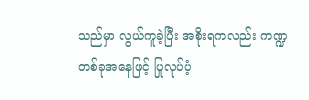သည်မှာ လွယ်ကူခဲ့ပြီး အစိုးရကလည်း ကဏ္ဍတစ်ခုအနေဖြင့် ပြုလုပ်ပံ့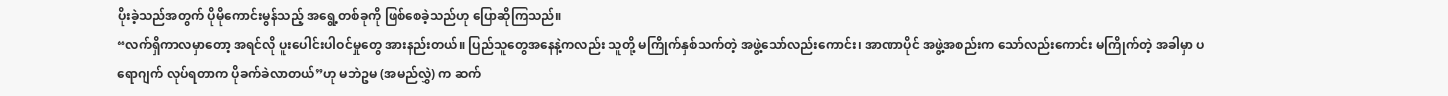ပိုးခဲ့သည်အတွက် ပိုမိုကောင်းမွန်သည့် အရွေ့တစ်ခုကို ဖြစ်စေခဲ့သည်ဟု ပြောဆိုကြသည်။
“လက်ရှိကာလမှာတော့ အရင်လို ပူးပေါင်းပါဝင်မှုတွေ အားနည်းတယ်။ ပြည်သူတွေအနေနဲ့ကလည်း သူတို့ မကြိုက်နှစ်သက်တဲ့ အဖွဲ့သော်လည်းကောင်း၊ အာဏာပိုင် အဖွဲ့အစည်းက သော်လည်းကောင်း မကြိုက်တဲ့ အခါမှာ ပရောဂျက် လုပ်ရတာက ပိုခက်ခဲလာတယ်”ဟု မဘဲဥမ (အမည်လွှဲ) က ဆက်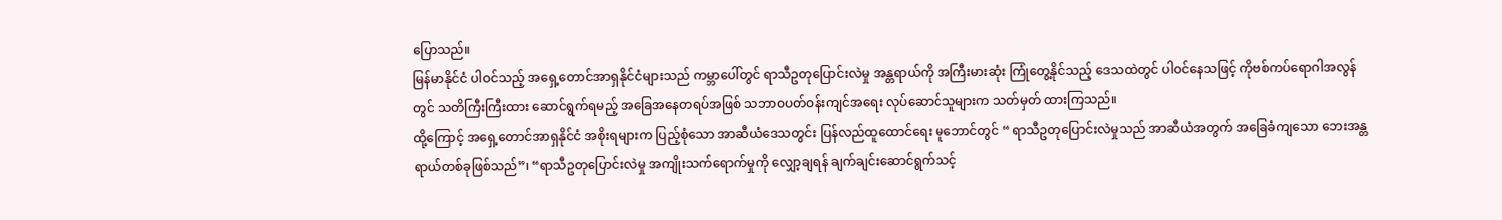ပြောသည်။
မြန်မာနိုင်ငံ ပါဝင်သည့် အရှေ့တောင်အာရှနိုင်ငံများသည် ကမ္ဘာပေါ်တွင် ရာသီဥတုပြောင်းလဲမှု အန္တရာယ်ကို အကြီးမားဆုံး ကြုံတွေ့နိုင်သည့် ဒေသထဲတွင် ပါဝင်နေသဖြင့် ကိုဗစ်ကပ်ရောဂါအလွန်တွင် သတိကြီးကြီးထား ဆောင်ရွက်ရမည့် အခြေအနေတရပ်အဖြစ် သဘာဝပတ်ဝန်းကျင်အရေး လုပ်ဆောင်သူများက သတ်မှတ် ထားကြသည်။
ထို့ကြောင့် အရှေ့တောင်အာရှနိုင်ငံ အစိုးရများက ပြည့်စုံသော အာဆီယံဒေသတွင်း ပြန်လည်ထူထောင်ရေး မူဘောင်တွင် “ ရာသီဥတုပြောင်းလဲမှုသည် အာဆီယံအတွက် အခြေခံကျသော ဘေးအန္တရာယ်တစ်ခုဖြစ်သည်”၊ “ရာသီဥတုပြောင်းလဲမှု အကျိုးသက်ရောက်မှုကို လျှော့ချရန် ချက်ချင်းဆောင်ရွက်သင့်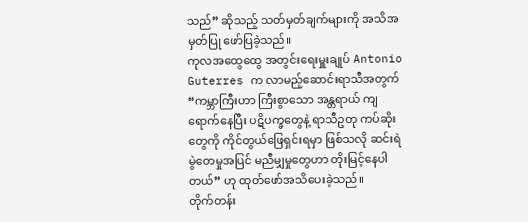သည်” ဆိုသည့် သတ်မှတ်ချက်များကို အသိအမှတ်ပြု ဖော်ပြခဲ့သည်။
ကုလအထွေထွေ အတွင်းရေးမှူးချုပ် Antonio Guterres က လာမည့်ဆောင်းရာသီအတွက် “ကမ္ဘာကြီးဟာ ကြီးစွာသော အန္တရာယ် ကျရောက်နေပြီး ပဋိပက္ခတွေနဲ့ ရာသီဥတု ကပ်ဆိုးတွေကို ကိုင်တွယ်ဖြေရှင်းရမှာ ဖြစ်သလို ဆင်းရဲမွဲတေမှုအပြင် မညီမျှမှုတွေဟာ တိုးမြင့်နေပါတယ်” ဟု ထုတ်ဖော်အသိပေးခဲ့သည်။
တိုက်တန်း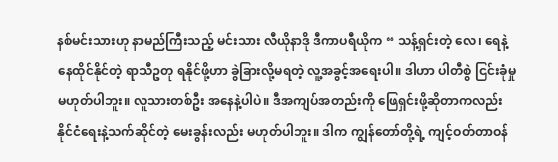နစ်မင်းသားဟု နာမည်ကြီးသည့် မင်းသား လီယိုနာဒို ဒီကာပရီယိုက “ သန့်ရှင်းတဲ့ လေ၊ ရေနဲ့ နေထိုင်နိုင်တဲ့ ရာသီဥတု ရနိုင်ဖို့ဟာ ခွဲခြားလို့မရတဲ့ လူ့အခွင့်အရေးပါ။ ဒါဟာ ပါတီစွဲ ငြင်းခုံမှု မဟုတ်ပါဘူး။ လူသားတစ်ဦး အနေနဲ့ပါပဲ။ ဒီအကျပ်အတည်းကို ဖြေရှင်းဖို့ဆိုတာကလည်း နိုင်ငံရေးနဲ့သက်ဆိုင်တဲ့ မေးခွန်းလည်း မဟုတ်ပါဘူး။ ဒါက ကျွန်တော်တို့ရဲ့ ကျင့်ဝတ်တာဝန်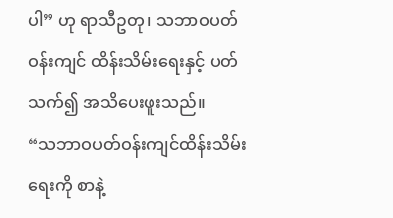ပါ” ဟု ရာသီဥတု၊ သဘာဝပတ်ဝန်းကျင် ထိန်းသိမ်းရေးနှင့် ပတ်သက်၍ အသိပေးဖူးသည်။
“သဘာဝပတ်ဝန်းကျင်ထိန်းသိမ်းရေးကို စာနဲ့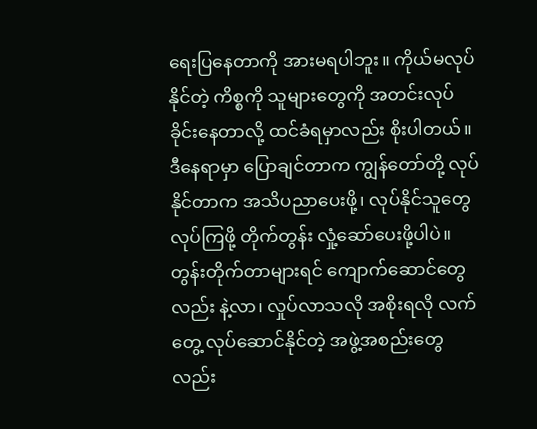ရေးပြနေတာကို အားမရပါဘူး။ ကိုယ်မလုပ်နိုင်တဲ့ ကိစ္စကို သူများတွေကို အတင်းလုပ်ခိုင်းနေတာလို့ ထင်ခံရမှာလည်း စိုးပါတယ်။ ဒီနေရာမှာ ပြောချင်တာက ကျွန်တော်တို့ လုပ်နိုင်တာက အသိပညာပေးဖို့၊ လုပ်နိုင်သူတွေ လုပ်ကြဖို့ တိုက်တွန်း လှုံ့ဆော်ပေးဖို့ပါပဲ။ တွန်းတိုက်တာများရင် ကျောက်ဆောင်တွေလည်း နဲ့လာ၊ လှုပ်လာသလို အစိုးရလို လက်တွေ့ လုပ်ဆောင်နိုင်တဲ့ အဖွဲ့အစည်းတွေလည်း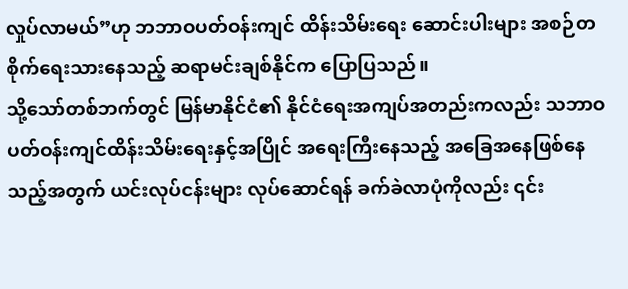လှုပ်လာမယ်”ဟု ဘဘာဝပတ်ဝန်းကျင် ထိန်းသိမ်းရေး ဆောင်းပါးများ အစဉ်တစိုက်ရေးသားနေသည့် ဆရာမင်းချစ်နိုင်က ပြောပြသည်။
သို့သော်တစ်ဘက်တွင် မြန်မာနိုင်ငံ၏ နိုင်ငံရေးအကျပ်အတည်းကလည်း သဘာဝပတ်ဝန်းကျင်ထိန်းသိမ်းရေးနှင့်အပြိုင် အရေးကြီးနေသည့် အခြေအနေဖြစ်နေသည့်အတွက် ယင်းလုပ်ငန်းများ လုပ်ဆောင်ရန် ခက်ခဲလာပုံကိုလည်း ၎င်း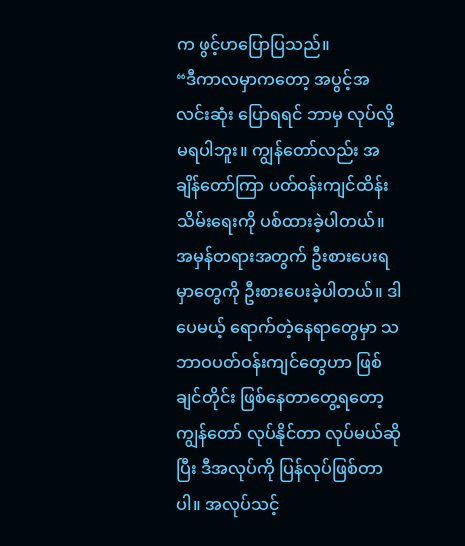က ဖွင့်ဟပြောပြသည်။
“ဒီကာလမှာကတော့ အပွင့်အလင်းဆုံး ပြောရရင် ဘာမှ လုပ်လို့ မရပါဘူး။ ကျွန်တော်လည်း အချိန်တော်ကြာ ပတ်ဝန်းကျင်ထိန်းသိမ်းရေးကို ပစ်ထားခဲ့ပါတယ်။ အမှန်တရားအတွက် ဦးစားပေးရမှာတွေကို ဦးစားပေးခဲ့ပါတယ်။ ဒါပေမယ့် ရောက်တဲ့နေရာတွေမှာ သဘာဝပတ်ဝန်းကျင်တွေဟာ ဖြစ်ချင်တိုင်း ဖြစ်နေတာတွေ့ရတော့ ကျွန်တော် လုပ်နိုင်တာ လုပ်မယ်ဆိုပြီး ဒီအလုပ်ကို ပြန်လုပ်ဖြစ်တာပါ။ အလုပ်သင့်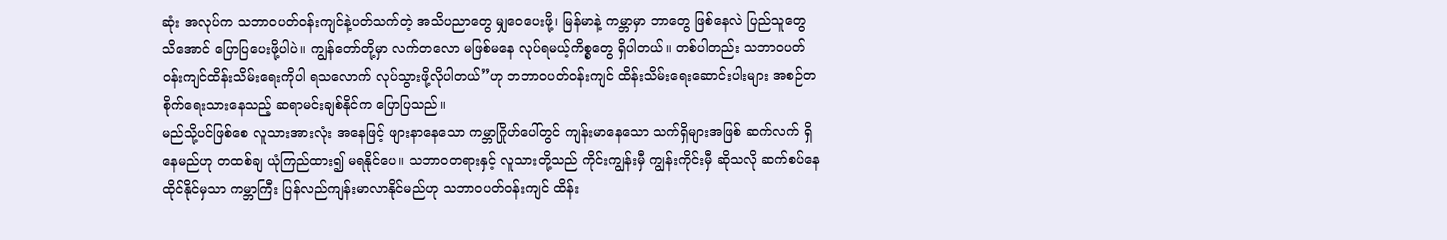ဆုံး အလုပ်က သဘာဝပတ်ဝန်းကျင်နဲ့ပတ်သက်တဲ့ အသိပညာတွေ မျှဝေပေးဖို့၊ မြန်မာနဲ့ ကမ္ဘာမှာ ဘာတွေ ဖြစ်နေလဲ ပြည်သူတွေ သိအောင် ပြောပြပေးဖို့ပါပဲ။ ကျွန်တော်တို့မှာ လက်တလော မဖြစ်မနေ လုပ်ရမယ့်ကိစ္စတွေ ရှိပါတယ်။ တစ်ပါတည်း သဘာဝပတ်ဝန်းကျင်ထိန်းသိမ်းရေးကိုပါ ရသလောက် လုပ်သွားဖို့လိုပါတယ်”ဟု ဘဘာဝပတ်ဝန်းကျင် ထိန်းသိမ်းရေးဆောင်းပါးများ အစဉ်တစိုက်ရေးသားနေသည့် ဆရာမင်းချစ်နိုင်က ပြောပြသည်။
မည်သို့ပင်ဖြစ်စေ လူသားအားလုံး အနေဖြင့် ဖျားနာနေသော ကမ္ဘာဂြိုဟ်ပေါ်တွင် ကျန်းမာနေသော သက်ရှိများအဖြစ် ဆက်လက် ရှိနေမည်ဟု တထစ်ချ ယုံကြည်ထား၍ မရနိုင်ပေ။ သဘာဝတရားနှင့် လူသားတို့သည် ကိုင်းကျွန်းမှီ ကျွန်းကိုင်းမှီ ဆိုသလို ဆက်စပ်နေထိုင်နိုင်မှသာ ကမ္ဘာကြီး ပြန်လည်ကျန်းမာလာနိုင်မည်ဟု သဘာဝပတ်ဝန်းကျင် ထိန်း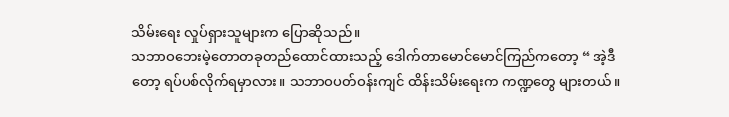သိမ်းရေး လှုပ်ရှားသူများက ပြောဆိုသည်။
သဘာဝဘေးမဲ့တောတခုတည်ထောင်ထားသည့် ဒေါက်တာမောင်မောင်ကြည်ကတော့ “ အဲ့ဒီတော့ ရပ်ပစ်လိုက်ရမှာလား။ သဘာဝပတ်ဝန်းကျင် ထိန်းသိမ်းရေးက ကဏ္ဍတွေ များတယ်။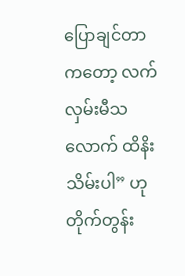ပြောချင်တာကတော့ လက်လှမ်းမီသလောက် ထိနိးသိမ်းပါ” ဟု တိုက်တွန်း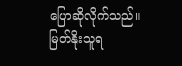ပြောဆိုလိုက်သည်။
မြတ်နိုးသူရ